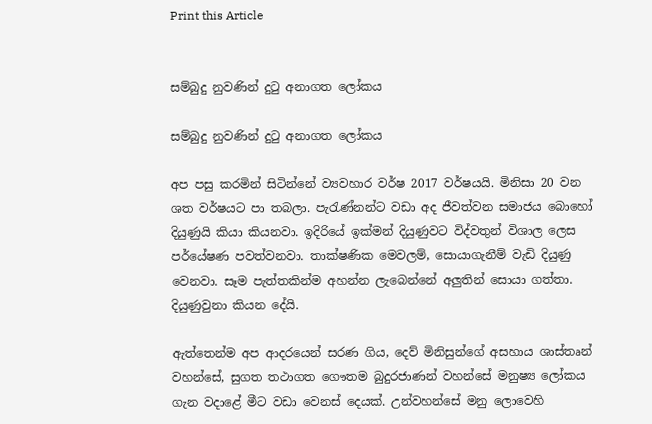Print this Article


සම්බුදු නුවණින් දුටු අනාගත ලෝකය

සම්බුදු නුවණින් දුටු අනාගත ලෝකය

අප පසු කරමින් සිටින්නේ ව්‍යවහාර වර්ෂ 2017 වර්ෂයයි. මිනිසා 20 වන ශත වර්ෂයට පා තබලා. පැරැණ්නන්ට වඩා අද ජීවත්වන සමාජය බොහෝ දියුණුයි කියා කියනවා. ඉදිරියේ ඉක්මන් දියුණුවට විද්වතුන් විශාල ලෙස පර්යේෂණ පවත්වනවා. තාක්ෂණික මෙවලම්, සොයාගැනීම් වැඩි දියුණු වෙනවා. සෑම පැත්තකින්ම අහන්න ලැබෙන්නේ අලුතින් සොයා ගත්තා. දියුණුවුනා කියන දේයි.

ඇත්තෙන්ම අප ආදරයෙන් සරණ ගිය, දෙව් මිනිසුන්ගේ අසහාය ශාස්තෘන් වහන්සේ, සුගත තථාගත ගෞතම බුදුරජාණන් වහන්සේ මනුෂ්‍ය ලෝකය ගැන වදාළේ මීට වඩා වෙනස් දෙයක්. උන්වහන්සේ මනු ලොවෙහි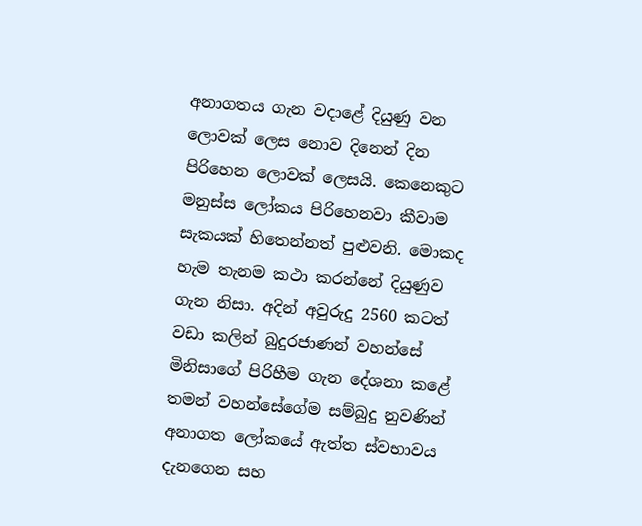අනාගතය ගැන වදාළේ දියුණු වන ලොවක් ලෙස නොව දිනෙන් දින පිරිහෙන ලොවක් ලෙසයි. කෙනෙකුට මනුස්ස ලෝකය පිරිහෙනවා කීවාම සැකයක් හිතෙන්නත් පුළුවනි. මොකද හැම තැනම කථා කරන්නේ දියුණුව ගැන නිසා. අදින් අවුරුදු 2560 කටත් වඩා කලින් බුදුරජාණන් වහන්සේ මිනිසාගේ පිරිහීම ගැන දේශනා කළේ තමන් වහන්සේගේම සම්බුදු නුවණින් අනාගත ලෝකයේ ඇත්ත ස්වභාවය දැනගෙන සහ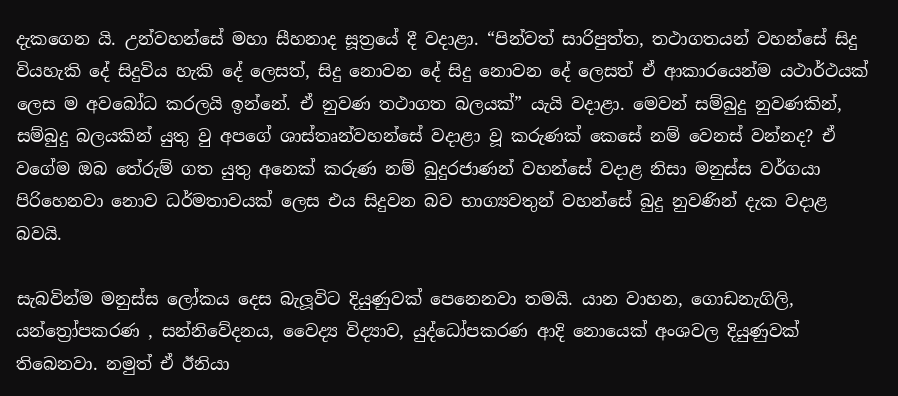දැකගෙන යි. උන්වහන්සේ මහා සීහනාද සූත්‍රයේ දී වදාළා. “පින්වත් සාරිපුත්ත, තථාගතයන් වහන්සේ සිදු වියහැකි දේ සිදුවිය හැකි දේ ලෙසත්, සිදු නොවන දේ සිදු නොවන දේ ලෙසත් ඒ ආකාරයෙන්ම යථාර්ථයක් ලෙස ම අවබෝධ කරලයි ඉන්නේ. ඒ නුවණ තථාගත බලයක්” යැයි වදාළා. මෙවන් සම්බුදු නුවණකින්, සම්බුදු බලයකින් යුතු වු අපගේ ශාස්තෘන්වහන්සේ වදාළා වූ කරුණක් කෙසේ නම් වෙනස් වන්නද? ඒ වගේම ඔබ තේරුම් ගත යුතු අනෙක් කරුණ නම් බුදුරජාණන් වහන්සේ වදාළ නිසා මනුස්ස වර්ගයා පිරිහෙනවා නොව ධර්මතාවයක් ලෙස එය සිදුවන බව භාග්‍යවතුන් වහන්සේ බුදු නුවණින් දැක වදාළ බවයි.

සැබවින්ම මනුස්ස ලෝකය දෙස බැලූවිට දියුණුවක් පෙනෙනවා තමයි. යාන වාහන, ගොඩනැගිලි, යන්ත්‍රෝපකරණ , සන්නිවේදනය, වෛද්‍ය විද්‍යාව, යුද්ධෝපකරණ ආදි නොයෙක් අංශවල දියුණුවක් තිබෙනවා. නමුත් ඒ ඊනියා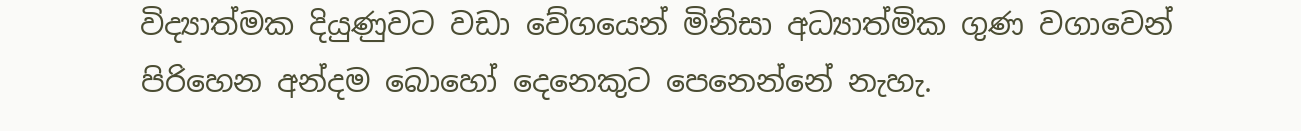විද්‍යාත්මක දියුණුවට වඩා වේගයෙන් මිනිසා අධ්‍යාත්මික ගුණ වගාවෙන් පිරිහෙන අන්දම බොහෝ දෙනෙකුට පෙනෙන්නේ නැහැ.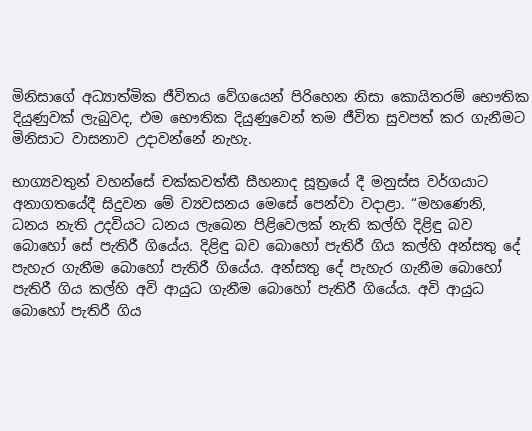මිනිසාගේ අධ්‍යාත්මික ජීවිතය වේගයෙන් පිරිහෙන නිසා කොයිතරම් භෞතික දියුණුවක් ලැබුවද, එම භෞතික දියුණුවෙන් තම ජීවිත සුවපත් කර ගැනීමට මිනිසාට වාසනාව උදාවන්නේ නැහැ.

භාග්‍යවතුන් වහන්සේ චක්කවත්තී සීහනාද සූත්‍රයේ දී මනුස්ස වර්ගයාට අනාගතයේදී සිදුවන මේ ව්‍යවසනය මෙසේ පෙන්වා වදාළා. “මහණෙනි, ධනය නැති උදවියට ධනය ලැබෙන පිළිවෙලක් නැති කල්හි දිළිඳු බව බොහෝ සේ පැතිරී ගියේය. දිළිඳු බව බොහෝ පැතිරී ගිය කල්හි අන්සතු දේ පැහැර ගැනීම බොහෝ පැතිරී ගියේය. අන්සතු දේ පැහැර ගැනීම බොහෝ පැතිරී ගිය කල්හි අවි ආයුධ ගැනීම බොහෝ පැතිරී ගියේය. අවි ආයුධ බොහෝ පැතිරී ගිය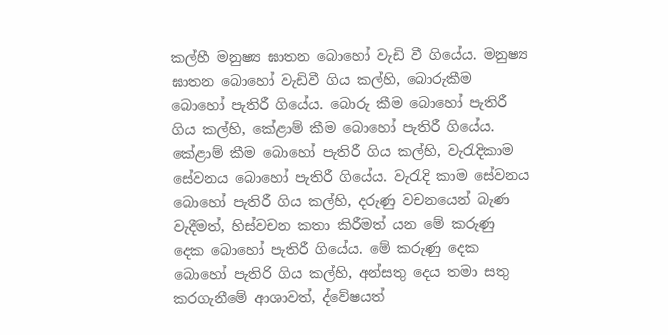කල්හී මනුෂ්‍ය ඝාතන බොහෝ වැඩි වී ගියේය. මනුෂ්‍ය ඝාතන බොහෝ වැඩිවී ගිය කල්හි, බොරුකීම බොහෝ පැතිරී ගියේය. බොරු කීම බොහෝ පැතිරී ගිය කල්හි, කේළාම් කීම බොහෝ පැතිරී ගියේය. කේළාම් කීම බොහෝ පැතිරී ගිය කල්හි, වැරැදිකාම සේවනය බොහෝ පැතිරී ගියේය. වැරැදි කාම සේවනය බොහෝ පැතිරී ගිය කල්හි, දරුණු වචනයෙන් බැණ වැදීමත්, හිස්වචන කතා කිරීමත් යන මේ කරුණු දෙක බොහෝ පැතිරී ගියේය. මේ කරුණු දෙක බොහෝ පැතිරි ගිය කල්හි, අන්සතු දෙය තමා සතු කරගැනීමේ ආශාවත්, ද්වේෂයත්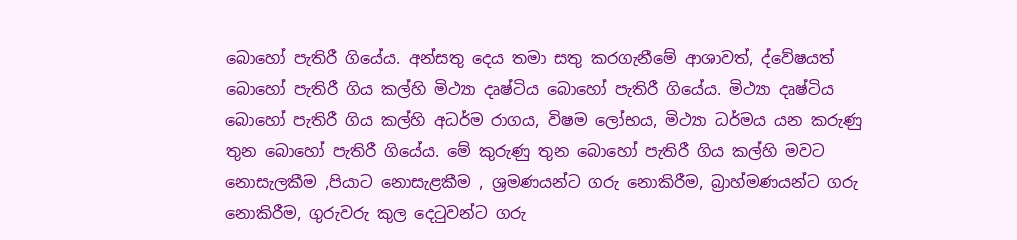බොහෝ පැතිරී ගියේය. අන්සතු දෙය තමා සතු කරගැනීමේ ආශාවත්, ද්වේෂයත් බොහෝ පැතිරී ගිය කල්හි මිථ්‍යා දෘෂ්ටිය බොහෝ පැතිරී ගියේය. මිථ්‍යා දෘෂ්ටිය බොහෝ පැතිරී ගිය කල්හි අධර්ම රාගය, විෂම ලෝභය, මිථ්‍යා ධර්මය යන කරුණු තුන බොහෝ පැතිරී ගියේය. මේ කුරුණු තුන බොහෝ පැතිරී ගිය කල්හි මවට නොසැලකීම ,පියාට නොසැළකීම , ශ්‍රමණයන්ට ගරු නොකිරීම, බ්‍රාහ්මණයන්ට ගරු නොකිරීම, ගුරුවරු කුල දෙටුවන්ට ගරු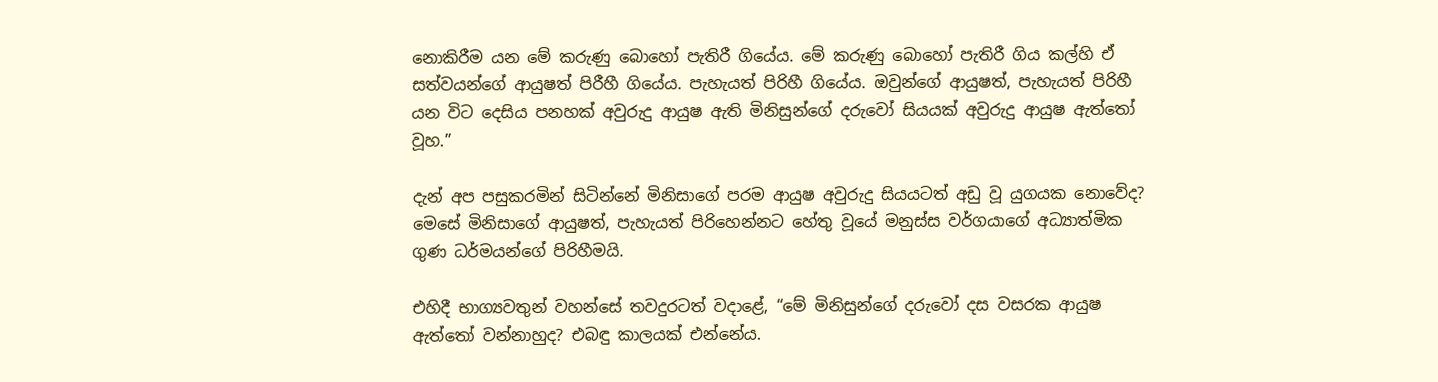නොකිරීම යන මේ කරුණු බොහෝ පැතිරී ගියේය. මේ කරුණු බොහෝ පැතිරී ගිය කල්හි ඒ සත්වයන්ගේ ආයුෂත් පිරීහී ගියේය. පැහැයත් පිරිහී ගියේය. ඔවුන්ගේ ආයුෂත්, පැහැයත් පිරිහී යන විට දෙසිය පනහක් අවුරුදු ආයුෂ ඇති මිනිසුන්ගේ දරුවෝ සියයක් අවුරුදු ආයුෂ ඇත්තෝ වූහ.”

දැන් අප පසුකරමින් සිටින්නේ මිනිසාගේ පරම ආයුෂ අවුරුදු සියයටත් අඩු වූ යුගයක නොවේද? මෙසේ මිනිසාගේ ආයුෂත්, පැහැයත් පිරිහෙන්නට හේතු වූයේ මනුස්ස වර්ගයාගේ අධ්‍යාත්මික ගුණ ධර්මයන්ගේ පිරිහීමයි.

එහිදී භාග්‍යවතුන් වහන්සේ තවදුරටත් වදාළේ, “මේ මිනිසුන්ගේ දරුවෝ දස වසරක ආයුෂ ඇත්තෝ වන්නාහුද? එබඳු කාලයක් එන්නේය.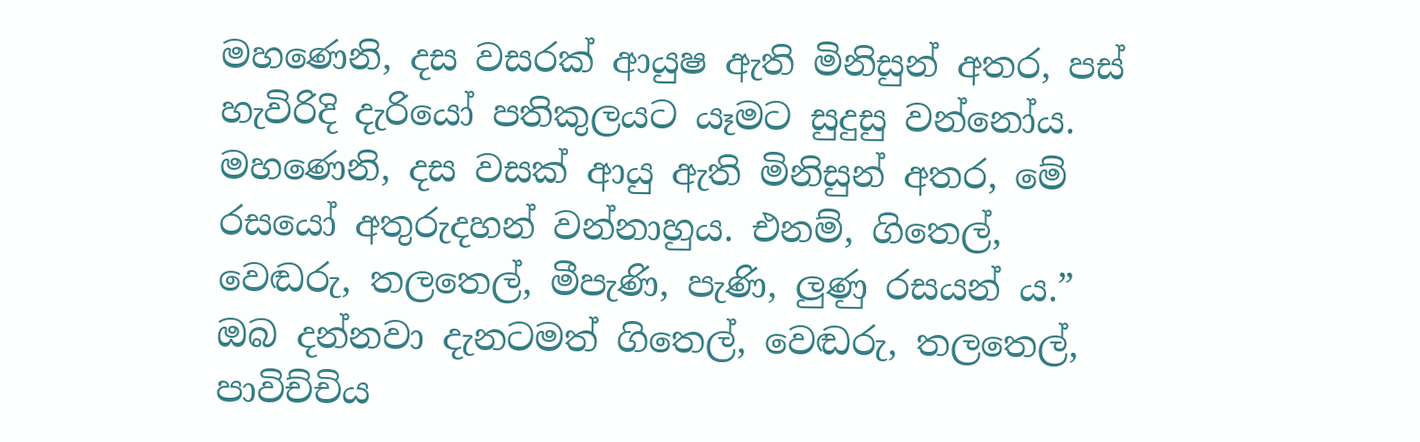මහණෙනි, දස වසරක් ආයුෂ ඇති මිනිසුන් අතර, පස් හැවිරිදි දැරියෝ පතිකුලයට යෑමට සුදුසු වන්නෝය. මහණෙනි, දස වසක් ආයු ඇති මිනිසුන් අතර, මේ රසයෝ අතුරුදහන් වන්නාහුය. එනම්, ගිතෙල්, වෙඬරු, තලතෙල්, මීපැණි, පැණි, ලුණු රසයන් ය.” ඔබ දන්නවා දැනටමත් ගිතෙල්, වෙඬරු, තලතෙල්, පාවිච්චිය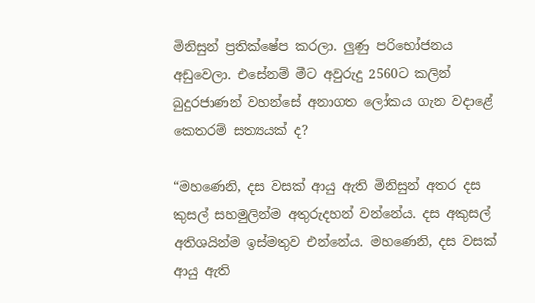මිනිසුන් ප්‍රතික්ෂේප කරලා. ලුණු පරිභෝජනය අඩුවෙලා. එසේනම් මීට අවුරුදු 2560ට කලින් බුදුරජාණන් වහන්සේ අනාගත ලෝකය ගැන වදාළේ කෙතරම් සත්‍යයක් ද?

“මහණෙනි, දස වසක් ආයු ඇති මිනිසුන් අතර දස කුසල් සහමුලින්ම අතුරුදහන් වන්නේය. දස අකුසල් අතිශයින්ම ඉස්මතුව එන්නේය. මහණෙනි, දස වසක් ආයු ඇති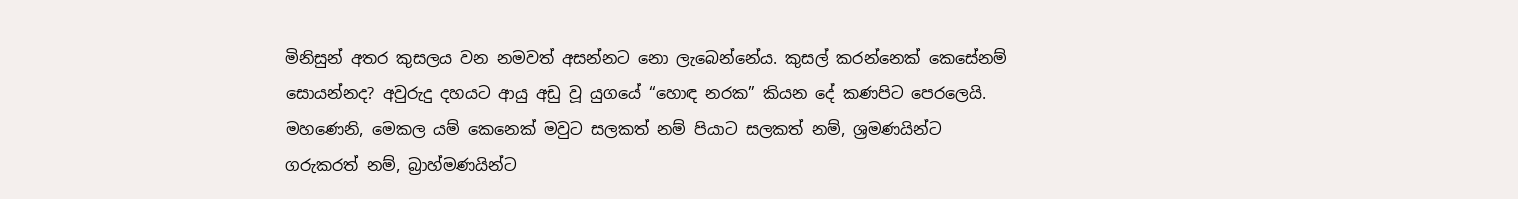මිනිසුන් අතර කුසලය වන නමවත් අසන්නට නො ලැබෙන්නේය. කුසල් කරන්නෙක් කෙසේනම් සොයන්නද? අවුරුදු දහයට ආයු අඩු වූ යුගයේ “හොඳ නරක” කියන දේ කණපිට පෙරලෙයි. මහණෙනි, මෙකල යම් කෙනෙක් මවුට සලකත් නම් පියාට සලකත් නම්, ශ්‍රමණයින්ට ගරුකරත් නම්, බ්‍රාහ්මණයින්ට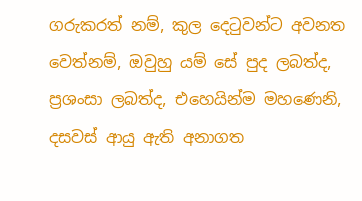ගරුකරත් නම්, කුල දෙටුවන්ට අවනත වෙත්නම්, ඔවුහු යම් සේ පුද ලබත්ද, ප්‍රශංසා ලබත්ද, එහෙයින්ම මහණෙනි, දසවස් ආයු ඇති අනාගත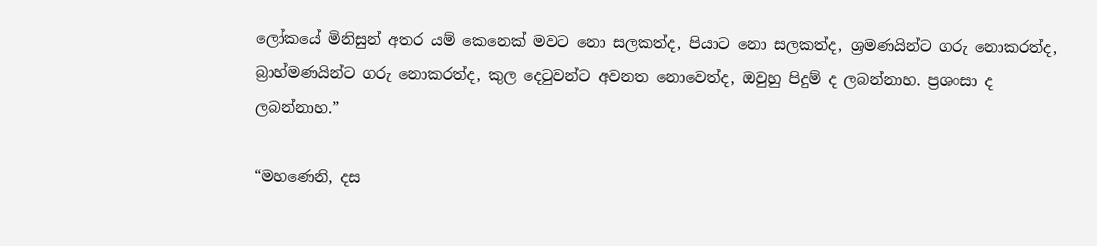ලෝකයේ මිනිසුන් අතර යම් කෙනෙක් මවට නො සලකත්ද, පියාට නො සලකත්ද, ශ්‍රමණයින්ට ගරු නොකරත්ද, බ්‍රාහ්මණයින්ට ගරු නොකරත්ද, කුල දෙටුවන්ට අවනත නොවෙත්ද, ඔවුහු පිදුම් ද ලබන්නාහ. ප්‍රශංසා ද ලබන්නාහ.”

“මහණෙනි, දස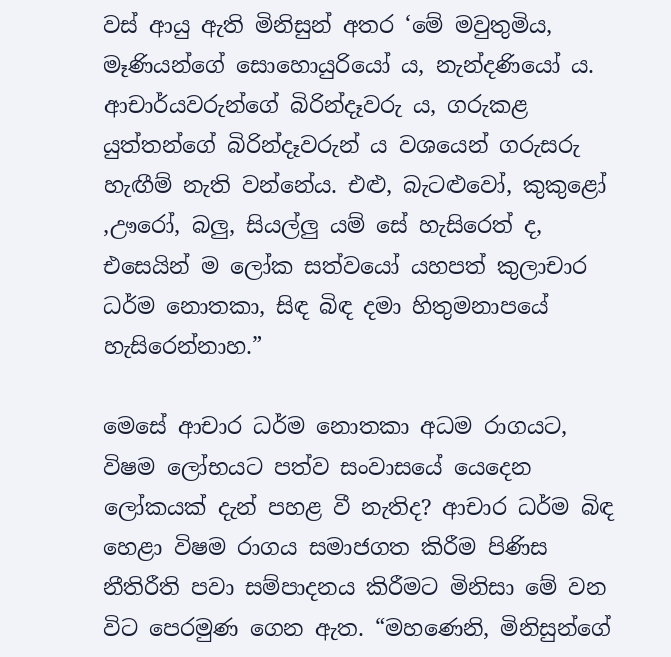වස් ආයු ඇති මිනිසුන් අතර ‘මේ මවුතුමිය, මෑණියන්ගේ සොහොයුරියෝ ය, නැන්දණියෝ ය. ආචාර්යවරුන්ගේ බිරින්දෑවරු ය, ගරුකළ යුත්තන්ගේ බිරින්දෑවරුන් ය වශයෙන් ගරුසරු හැඟීම් නැති වන්නේය. එළු, බැටළුවෝ, කුකුළෝ ,ඌරෝ, බලු, සියල්ලු යම් සේ හැසිරෙත් ද, එසෙයින් ම ලෝක සත්වයෝ යහපත් කුලාචාර ධර්ම නොතකා, සිඳ බිඳ දමා හිතුමනාපයේ හැසිරෙන්නාහ.”

මෙසේ ආචාර ධර්ම නොතකා අධම රාගයට, විෂම ලෝභයට පත්ව සංවාසයේ යෙදෙන ලෝකයක් දැන් පහළ වී නැතිද? ආචාර ධර්ම බිඳ හෙළා විෂම රාගය සමාජගත කිරීම පිණිස නීතිරීති පවා සම්පාදනය කිරීමට මිනිසා මේ වන විට පෙරමුණ ගෙන ඇත. “මහණෙනි, මිනිසුන්ගේ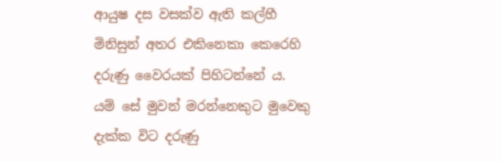ආයුෂ දස වසක්ව ඇති කල්හී මිනිසුන් අතර එකිනෙකා කෙරෙහි දරුණු වෛරයක් පිහිටන්නේ ය. යම් සේ මුවන් මරන්නෙකුට මුවෙකු දැක්ක විට දරුණු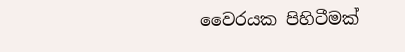වෛරයක පිහිටීමක්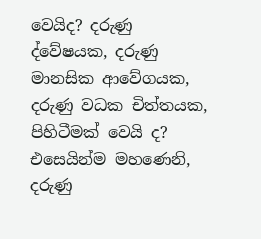වෙයිද? දරුණු ද්වේෂයක, දරුණු මානසික ආවේගයක, දරුණු වධක චිත්තයක, පිහිටීමක් වෙයි ද? එසෙයින්ම මහණෙනි, දරුණු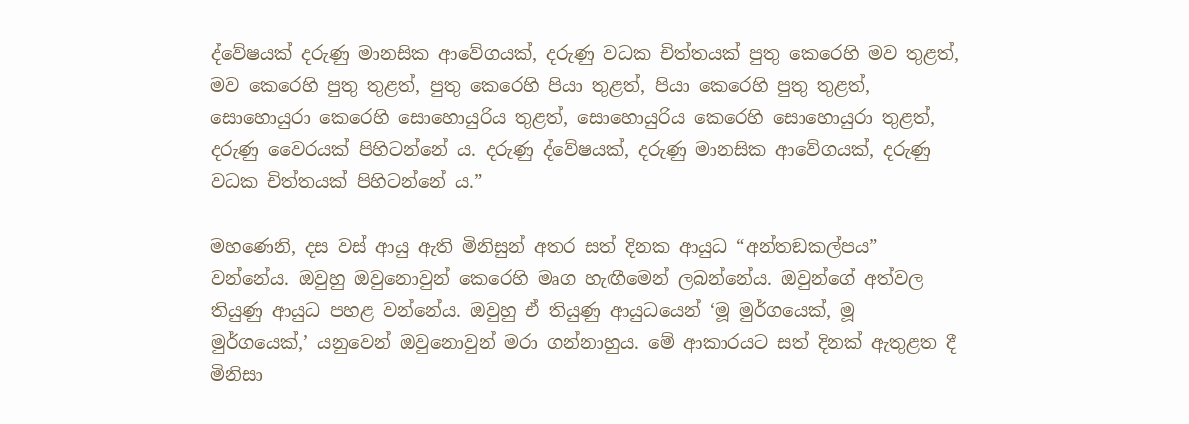ද්වේෂයක් දරුණු මානසික ආවේගයක්, දරුණු වධක චිත්තයක් පුතු කෙරෙහි මව තුළත්, මව කෙරෙහි පුතු තුළත්, පුතු කෙරෙහි පියා තුළත්, පියා කෙරෙහි පුතු තුළත්, සොහොයුරා කෙරෙහි සොහොයුරිය තුළත්, සොහොයුරිය කෙරෙහි සොහොයුරා තුළත්, දරුණු වෛරයක් පිහිටන්නේ ය. දරුණු ද්වේෂයක්, දරුණු මානසික ආවේගයක්, දරුණු වධක චිත්තයක් පිහිටන්නේ ය.”

මහණෙනි, දස වස් ආයු ඇති මිනිසුන් අතර සත් දිනක ආයුධ “අන්තඞකල්පය” වන්නේය. ඔවුහු ඔවුනොවුන් කෙරෙහි මෘග හැඟීමෙන් ලබන්නේය. ඔවුන්ගේ අත්වල තියුණු ආයුධ පහළ වන්නේය. ඔවුහු ඒ තියුණු ආයුධයෙන් ‘මූ මුර්ගයෙක්, මූ මුර්ගයෙක්,’ යනුවෙන් ඔවුනොවුන් මරා ගන්නාහුය. මේ ආකාරයට සත් දිනක් ඇතුළත දී මිනිසා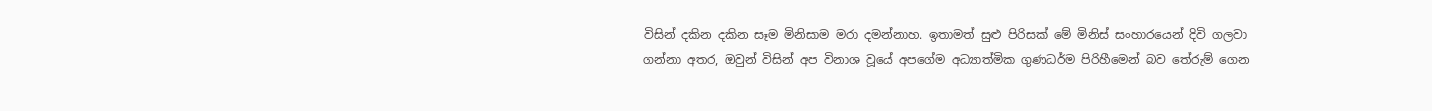විසින් දකින දකින සෑම මිනිසාම මරා දමන්නාහ. ඉතාමත් සුළු පිරිසක් මේ මිනිස් සංහාරයෙන් දිවි ගලවා ගන්නා අතර, ඔවුන් විසින් අප විනාශ වූයේ අපගේම අධ්‍යාත්මික ගුණධර්ම පිරිහීමෙන් බව තේරුම් ගෙන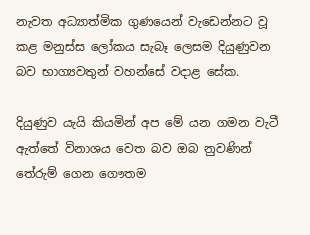නැවත අධ්‍යාත්මික ගුණයෙන් වැඩෙන්නට වූ කළ මනුස්ස ලෝකය සැබෑ ලෙසම දියුණුවන බව භාග්‍යවතුන් වහන්සේ වදාළ සේක.

දියුණුව යැයි කියමින් අප මේ යන ගමන වැටී ඇත්තේ විනාශය වෙත බව ඔබ නුවණින් තේරුම් ගෙන ගෞතම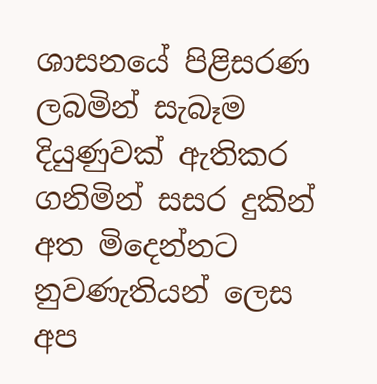ශාසනයේ පිළිසරණ ලබමින් සැබෑම දියුණුවක් ඇතිකර ගනිමින් සසර දුකින් අත මිදෙන්නට නුවණැතියන් ලෙස අප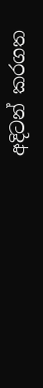අදිටන් කරගත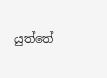යුත්තේ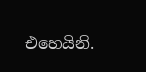එහෙයිනි.